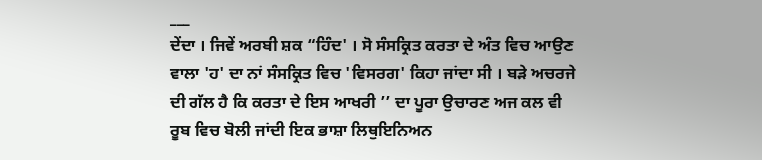___
ਦੇਂਦਾ । ਜਿਵੇਂ ਅਰਬੀ ਸ਼ਕ “ਹਿੰਦ' । ਸੋ ਸੰਸਕ੍ਰਿਤ ਕਰਤਾ ਦੇ ਅੰਤ ਵਿਚ ਆਉਣ ਵਾਲਾ 'ਹ' ਦਾ ਨਾਂ ਸੰਸਕ੍ਰਿਤ ਵਿਚ 'ਵਿਸਰਗ' ਕਿਹਾ ਜਾਂਦਾ ਸੀ । ਬੜੇ ਅਚਰਜੇ ਦੀ ਗੱਲ ਹੈ ਕਿ ਕਰਤਾ ਦੇ ਇਸ ਆਖਰੀ ’’ ਦਾ ਪੂਰਾ ਉਚਾਰਣ ਅਜ ਕਲ ਵੀ ਰੂਬ ਵਿਚ ਬੋਲੀ ਜਾਂਦੀ ਇਕ ਭਾਸ਼ਾ ਲਿਥੁਇਨਿਅਨ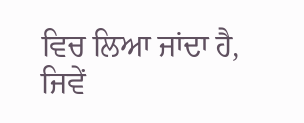ਵਿਚ ਲਿਆ ਜਾਂਦਾ ਹੈ, ਜਿਵੇਂ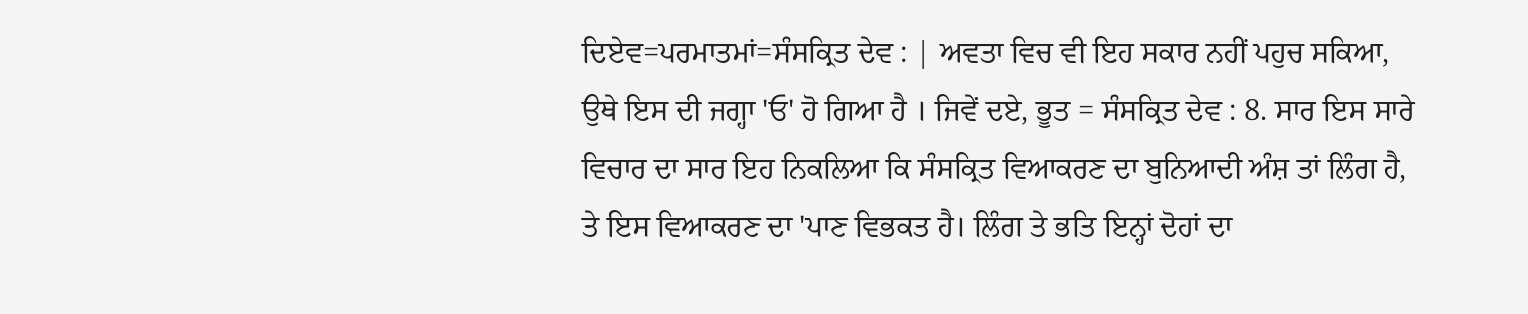ਦਿਏਵ=ਪਰਮਾਤਮਾਂ=ਸੰਸਕ੍ਰਿਤ ਦੇਵ : | ਅਵਤਾ ਵਿਚ ਵੀ ਇਹ ਸਕਾਰ ਨਹੀਂ ਪਹੁਚ ਸਕਿਆ, ਉਥੇ ਇਸ ਦੀ ਜਗ੍ਹਾ 'ਓ' ਹੋ ਗਿਆ ਹੈ । ਜਿਵੇਂ ਦਏ, ਭੂਤ = ਸੰਸਕ੍ਰਿਤ ਦੇਵ : 8. ਸਾਰ ਇਸ ਸਾਰੇ ਵਿਚਾਰ ਦਾ ਸਾਰ ਇਹ ਨਿਕਲਿਆ ਕਿ ਸੰਸਕ੍ਰਿਤ ਵਿਆਕਰਣ ਦਾ ਬੁਨਿਆਦੀ ਅੰਸ਼ ਤਾਂ ਲਿੰਗ ਹੈ, ਤੇ ਇਸ ਵਿਆਕਰਣ ਦਾ 'ਪਾਣ ਵਿਭਕਤ ਹੈ। ਲਿੰਗ ਤੇ ਭਤਿ ਇਨ੍ਹਾਂ ਦੋਹਾਂ ਦਾ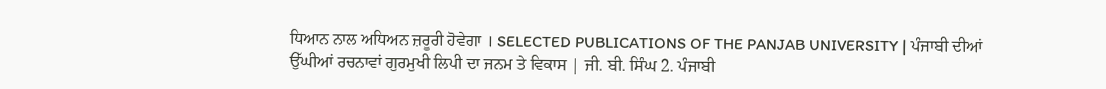ਧਿਆਨ ਨਾਲ ਅਧਿਅਨ ਜ਼ਰੂਰੀ ਹੋਵੇਗਾ । SELECTED PUBLICATIONS OF THE PANJAB UNIVERSITY | ਪੰਜਾਬੀ ਦੀਆਂ ਉੱਘੀਆਂ ਰਚਨਾਵਾਂ ਗੁਰਮੁਖੀ ਲਿਪੀ ਦਾ ਜਨਮ ਤੇ ਵਿਕਾਸ | ਜੀ. ਬੀ. ਸਿੰਘ 2. ਪੰਜਾਬੀ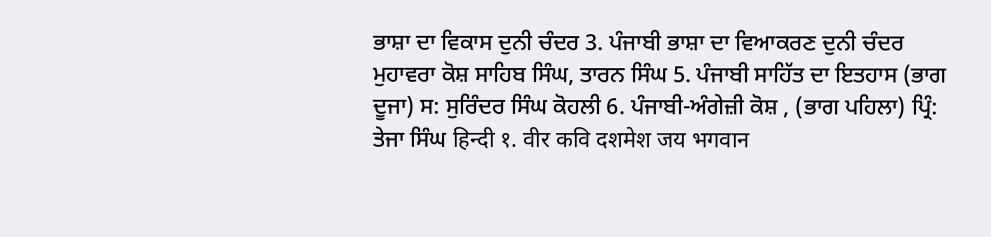ਭਾਸ਼ਾ ਦਾ ਵਿਕਾਸ ਦੁਨੀ ਚੰਦਰ 3. ਪੰਜਾਬੀ ਭਾਸ਼ਾ ਦਾ ਵਿਆਕਰਣ ਦੁਨੀ ਚੰਦਰ ਮੁਹਾਵਰਾ ਕੋਸ਼ ਸਾਹਿਬ ਸਿੰਘ, ਤਾਰਨ ਸਿੰਘ 5. ਪੰਜਾਬੀ ਸਾਹਿੱਤ ਦਾ ਇਤਹਾਸ (ਭਾਗ ਦੂਜਾ) ਸ: ਸੁਰਿੰਦਰ ਸਿੰਘ ਕੋਹਲੀ 6. ਪੰਜਾਬੀ-ਅੰਗੇਜ਼ੀ ਕੋਸ਼ , (ਭਾਗ ਪਹਿਲਾ) ਪ੍ਰਿੰ: ਤੇਜਾ ਸਿੰਘ हिन्दी १. वीर कवि दशमेश जय भगवान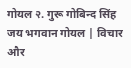गोयल २. गुरू गोबिन्द सिंह जय भगवान गोयल | विचार और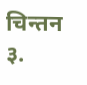चिन्तन ३.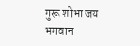गुरू शोभा जय भगवान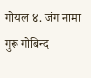गोयल ४. जंग नामा गुरू गोबिन्द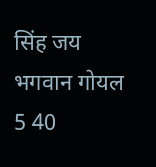सिंह जय भगवान गोयल 5 40